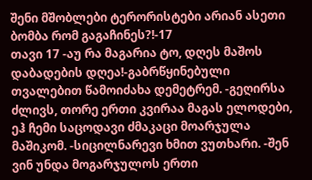შენი მშობლები ტერორისტები არიან ასეთი ბომბა რომ გაგაჩინეს?!-17
თავი 17 -აუ რა მაგარია ტო, დღეს მაშოს დაბადების დღეა!-გაბრწყინებული თვალებით წამოიძახა დემეტრემ. -გეღირსა ძლივს, თორე ერთი კვირაა მაგას ელოდები, ეჰ ჩემი საცოდავი ძმაკაცი მოარჯულა მაშიკომ. -სიცილნარევი ხმით ვუთხარი. -შენ ვინ უნდა მოგარჯულოს ერთი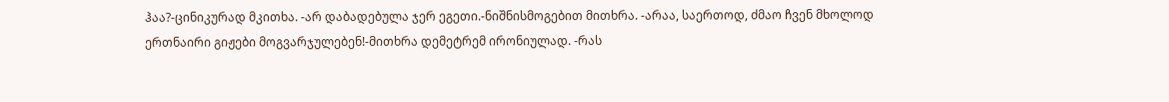ჰაა?-ცინიკურად მკითხა. -არ დაბადებულა ჯერ ეგეთი.-ნიშნისმოგებით მითხრა. -არაა, საერთოდ, ძმაო ჩვენ მხოლოდ ერთნაირი გიჟები მოგვარჯულებენ!-მითხრა დემეტრემ ირონიულად. -რას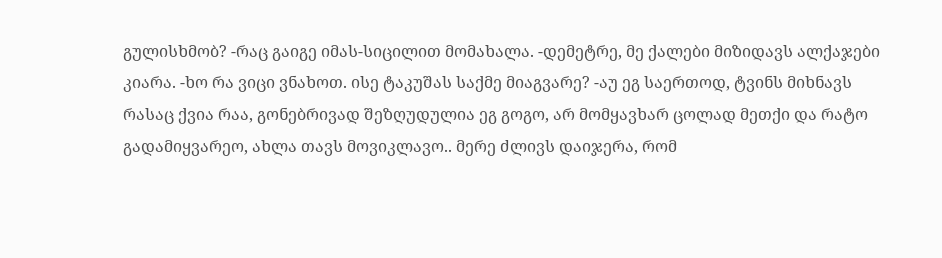გულისხმობ? -რაც გაიგე იმას-სიცილით მომახალა. -დემეტრე, მე ქალები მიზიდავს ალქაჯები კიარა. -ხო რა ვიცი ვნახოთ. ისე ტაკუშას საქმე მიაგვარე? -აუ ეგ საერთოდ, ტვინს მიხნავს რასაც ქვია რაა, გონებრივად შეზღუდულია ეგ გოგო, არ მომყავხარ ცოლად მეთქი და რატო გადამიყვარეო, ახლა თავს მოვიკლავო.. მერე ძლივს დაიჯერა, რომ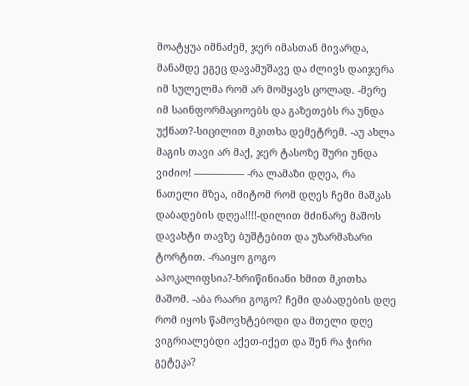მოატყუა იმნაძემ, ჯერ იმასთან მივარდა, მანამდე ეგეც დავამუშავე და ძლივს დაიჯერა იმ სულელმა რომ არ მომყავს ცოლად. -მერე იმ საინფორმაციოებს და გაზეთებს რა უნდა უქნათ?-სიცილით მკითხა დემეტრემ. -აუ ახლა მაგის თავი არ მაქ, ჯერ ტასოზე შური უნდა ვიძიო! ————— -რა ლამაზი დღეა, რა ნათელი მზეა, იმიტომ რომ დღეს ჩემი მაშკას დაბადების დღეა!!!!-დილით მძინარე მაშოს დავახტი თავზე ბუშტებით და უზარმაზარი ტორტით. -რაიყო გოგო აპოკალიფსია?-ხრიწინიანი ხმით მკითხა მაშომ. -აბა რაარი გოგო? ჩემი დაბადების დღე რომ იყოს წამოვხტებოდი და მთელი დღე ვიგრიალებდი აქეთ-იქეთ და შენ რა ჭირი გეტეკა?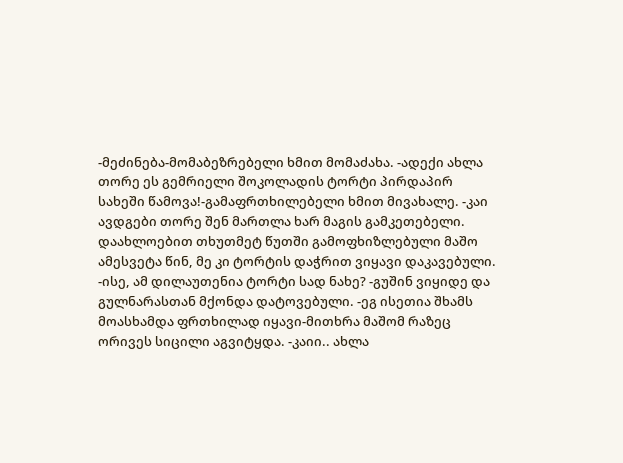-მეძინება-მომაბეზრებელი ხმით მომაძახა. -ადექი ახლა თორე ეს გემრიელი შოკოლადის ტორტი პირდაპირ სახეში წამოვა!-გამაფრთხილებელი ხმით მივახალე. -კაი ავდგები თორე შენ მართლა ხარ მაგის გამკეთებელი. დაახლოებით თხუთმეტ წუთში გამოფხიზლებული მაშო ამესვეტა წინ, მე კი ტორტის დაჭრით ვიყავი დაკავებული. -ისე, ამ დილაუთენია ტორტი სად ნახე? -გუშინ ვიყიდე და გულნარასთან მქონდა დატოვებული. -ეგ ისეთია შხამს მოასხამდა ფრთხილად იყავი-მითხრა მაშომ რაზეც ორივეს სიცილი აგვიტყდა. -კაიი.. ახლა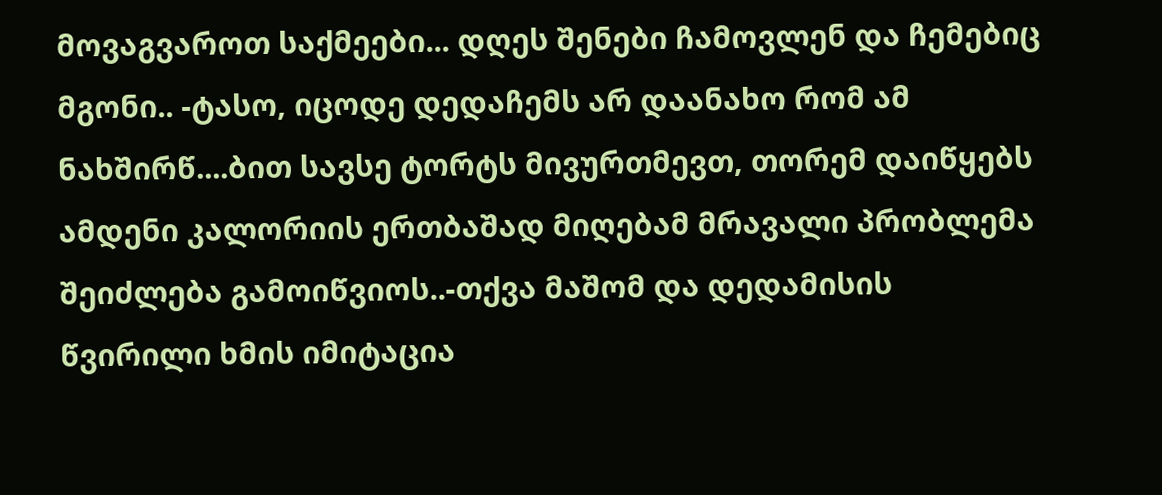მოვაგვაროთ საქმეები... დღეს შენები ჩამოვლენ და ჩემებიც მგონი.. -ტასო, იცოდე დედაჩემს არ დაანახო რომ ამ ნახშირწ....ბით სავსე ტორტს მივურთმევთ, თორემ დაიწყებს ამდენი კალორიის ერთბაშად მიღებამ მრავალი პრობლემა შეიძლება გამოიწვიოს..-თქვა მაშომ და დედამისის წვირილი ხმის იმიტაცია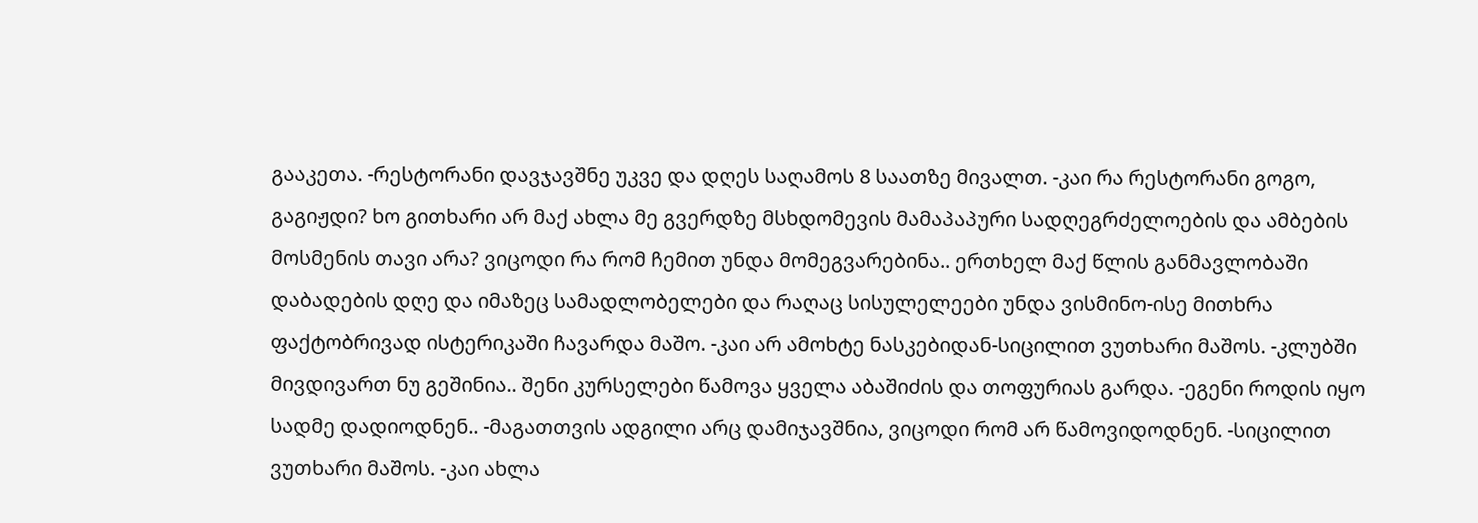გააკეთა. -რესტორანი დავჯავშნე უკვე და დღეს საღამოს 8 საათზე მივალთ. -კაი რა რესტორანი გოგო, გაგიჟდი? ხო გითხარი არ მაქ ახლა მე გვერდზე მსხდომევის მამაპაპური სადღეგრძელოების და ამბების მოსმენის თავი არა? ვიცოდი რა რომ ჩემით უნდა მომეგვარებინა.. ერთხელ მაქ წლის განმავლობაში დაბადების დღე და იმაზეც სამადლობელები და რაღაც სისულელეები უნდა ვისმინო-ისე მითხრა ფაქტობრივად ისტერიკაში ჩავარდა მაშო. -კაი არ ამოხტე ნასკებიდან-სიცილით ვუთხარი მაშოს. -კლუბში მივდივართ ნუ გეშინია.. შენი კურსელები წამოვა ყველა აბაშიძის და თოფურიას გარდა. -ეგენი როდის იყო სადმე დადიოდნენ.. -მაგათთვის ადგილი არც დამიჯავშნია, ვიცოდი რომ არ წამოვიდოდნენ. -სიცილით ვუთხარი მაშოს. -კაი ახლა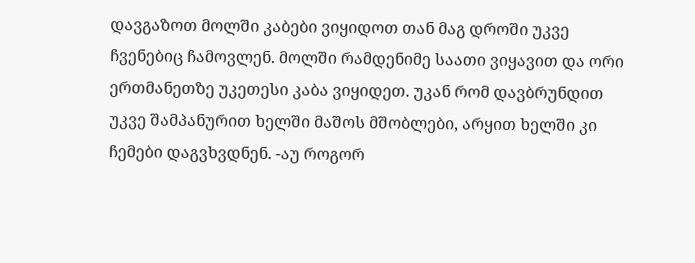დავგაზოთ მოლში კაბები ვიყიდოთ თან მაგ დროში უკვე ჩვენებიც ჩამოვლენ. მოლში რამდენიმე საათი ვიყავით და ორი ერთმანეთზე უკეთესი კაბა ვიყიდეთ. უკან რომ დავბრუნდით უკვე შამპანურით ხელში მაშოს მშობლები, არყით ხელში კი ჩემები დაგვხვდნენ. -აუ როგორ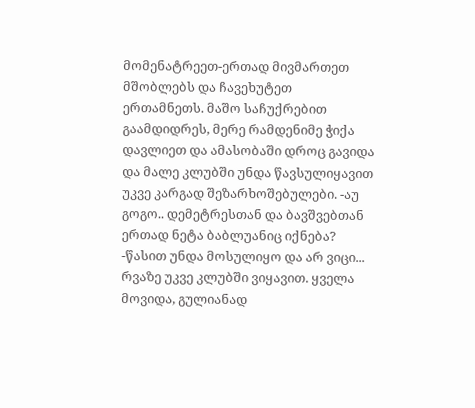მომენატრეეთ-ერთად მივმართეთ მშობლებს და ჩავეხუტეთ ერთამნეთს. მაშო საჩუქრებით გაამდიდრეს, მერე რამდენიმე ჭიქა დავლიეთ და ამასობაში დროც გავიდა და მალე კლუბში უნდა წავსულიყავით უკვე კარგად შეზარხოშებულები. -აუ გოგო.. დემეტრესთან და ბავშვებთან ერთად ნეტა ბაბლუანიც იქნება? -წასით უნდა მოსულიყო და არ ვიცი... რვაზე უკვე კლუბში ვიყავით. ყველა მოვიდა, გულიანად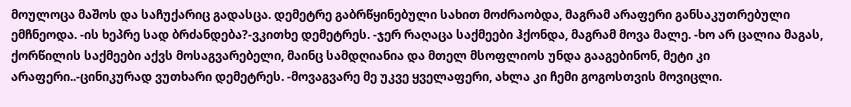მოულოცა მაშოს და საჩუქარიც გადასცა. დემეტრე გაბრწყინებული სახით მოძრაობდა, მაგრამ არაფერი განსაკუთრებული ემჩნეოდა. -ის ხეპრე სად ბრძანდება?-ვკითხე დემეტრეს. -ჯერ რაღაცა საქმეები ჰქონდა, მაგრამ მოვა მალე. -ხო არ ცალია მაგას, ქორწილის საქმეები აქვს მოსაგვარებელი, მაინც სამდღიანია და მთელ მსოფლიოს უნდა გააგებინონ, მეტი კი არაფერი..-ცინიკურად ვუთხარი დემეტრეს. -მოვაგვარე მე უკვე ყველაფერი, ახლა კი ჩემი გოგოსთვის მოვიცლი.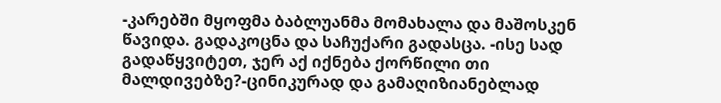-კარებში მყოფმა ბაბლუანმა მომახალა და მაშოსკენ წავიდა. გადაკოცნა და საჩუქარი გადასცა. -ისე სად გადაწყვიტეთ, ჯერ აქ იქნება ქორწილი თი მალდივებზე?-ცინიკურად და გამაღიზიანებლად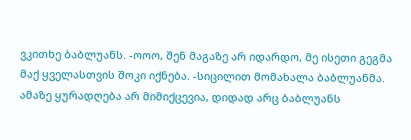ვკითხე ბაბლუანს. -ოოო, შენ მაგაზე არ იდარდო, მე ისეთი გეგმა მაქ ყველასთვის შოკი იქნება. -სიცილით მომახალა ბაბლუანმა. ამაზე ყურადღება არ მიმიქცევია, დიდად არც ბაბლუანს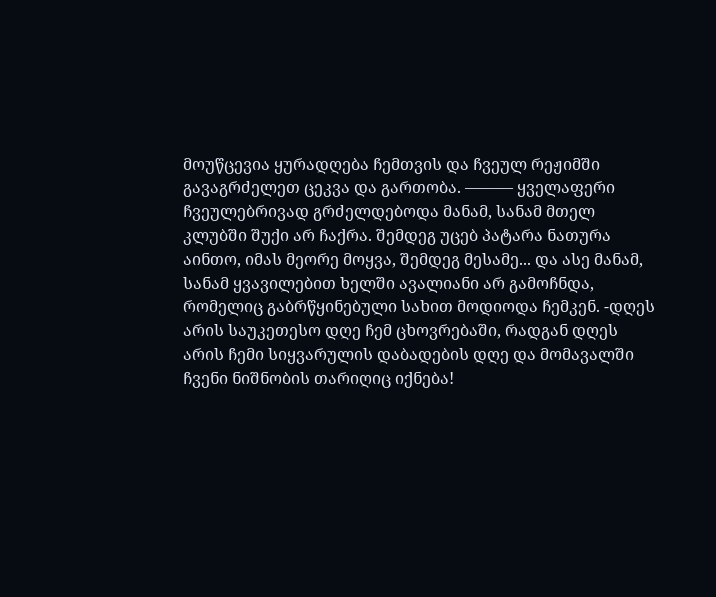მოუწცევია ყურადღება ჩემთვის და ჩვეულ რეჟიმში გავაგრძელეთ ცეკვა და გართობა. ——— ყველაფერი ჩვეულებრივად გრძელდებოდა მანამ, სანამ მთელ კლუბში შუქი არ ჩაქრა. შემდეგ უცებ პატარა ნათურა აინთო, იმას მეორე მოყვა, შემდეგ მესამე... და ასე მანამ, სანამ ყვავილებით ხელში ავალიანი არ გამოჩნდა, რომელიც გაბრწყინებული სახით მოდიოდა ჩემკენ. -დღეს არის საუკეთესო დღე ჩემ ცხოვრებაში, რადგან დღეს არის ჩემი სიყვარულის დაბადების დღე და მომავალში ჩვენი ნიშნობის თარიღიც იქნება!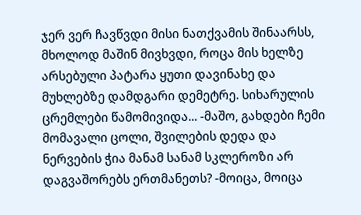ჯერ ვერ ჩავწვდი მისი ნათქვამის შინაარსს, მხოლოდ მაშინ მივხვდი, როცა მის ხელზე არსებული პატარა ყუთი დავინახე და მუხლებზე დამდგარი დემეტრე. სიხარულის ცრემლები წამომივიდა... -მაშო, გახდები ჩემი მომავალი ცოლი, შვილების დედა და ნერვების ჭია მანამ სანამ სკლეროზი არ დაგვაშორებს ერთმანეთს? -მოიცა, მოიცა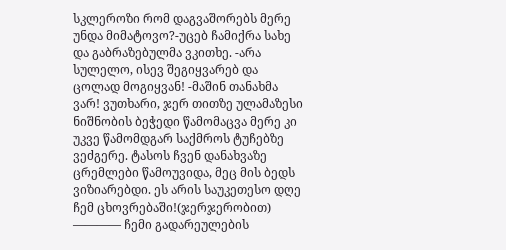სკლეროზი რომ დაგვაშორებს მერე უნდა მიმატოვო?-უცებ ჩამიქრა სახე და გაბრაზებულმა ვკითხე. -არა სულელო, ისევ შეგიყვარებ და ცოლად მოგიყვან! -მაშინ თანახმა ვარ! ვუთხარი, ჯერ თითზე ულამაზესი ნიშნობის ბეჭედი წამომაცვა მერე კი უკვე წამომდგარ საქმროს ტუჩებზე ვეძგერე. ტასოს ჩვენ დანახვაზე ცრემლები წამოუვიდა, მეც მის ბედს ვიზიარებდი. ეს არის საუკეთესო დღე ჩემ ცხოვრებაში!(ჯერჯერობით) ———— ჩემი გადარეულების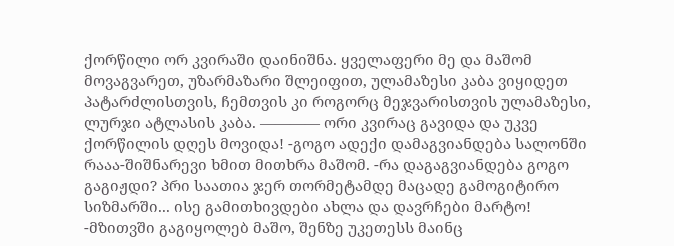ქორწილი ორ კვირაში დაინიშნა. ყველაფერი მე და მაშომ მოვაგვარეთ, უზარმაზარი შლეიფით, ულამაზესი კაბა ვიყიდეთ პატარძლისთვის, ჩემთვის კი როგორც მეჯვარისთვის ულამაზესი, ლურჯი ატლასის კაბა. ———— ორი კვირაც გავიდა და უკვე ქორწილის დღეს მოვიდა! -გოგო ადექი დამაგვიანდება სალონში რააა-შიშნარევი ხმით მითხრა მაშომ. -რა დაგაგვიანდება გოგო გაგიჟდი? პრი საათია ჯერ თორმეტამდე მაცადე გამოგიტირო სიზმარში... ისე გამითხივდები ახლა და დავრჩები მარტო! -მზითვში გაგიყოლებ მაშო, შენზე უკეთესს მაინც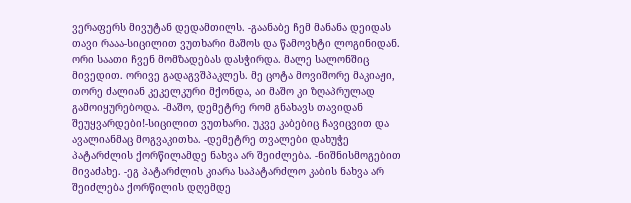ვერაფერს მივუტან დედამთილს. -გაანაბე ჩემ მანანა დეიდას თავი რააა-სიცილით ვუთხარი მაშოს და წამოვხტი ლოგინიდან. ორი საათი ჩვენ მომზადებას დასჭირდა. მალე სალონშიც მივედით. ორივე გადაგვშპაკლეს. მე ცოტა მოვიშორე მაკიაჟი, თორე ძალიან კეკელკური მქონდა, აი მაშო კი ზღაპრულად გამოიყურებოდა. -მაშო, დემეტრე რომ გნახავს თავიდან შეუყვარდები!-სიცილით ვუთხარი. უკვე კაბებიც ჩავიცვით და ავალიანმაც მოგვაკითხა. -დემეტრე თვალები დახუჭე პატარძლის ქორწილამდე ნახვა არ შეიძლება. -ნიშნისმოგებით მივაძახე. -ეგ პატარძლის კიარა საპატარძლო კაბის ნახვა არ შეიძლება ქორწილის დღემდე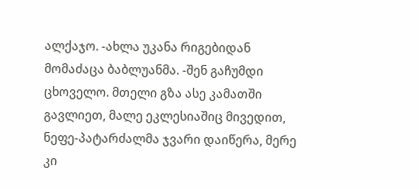ალქაჯო. -ახლა უკანა რიგებიდან მომაძაცა ბაბლუანმა. -შენ გაჩუმდი ცხოველო. მთელი გზა ასე კამათში გავლიეთ, მალე ეკლესიაშიც მივედით, ნეფე-პატარძალმა ჯვარი დაიწერა, მერე კი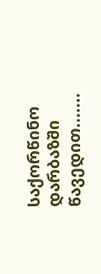საქორწინო დარბაზში წავედით.......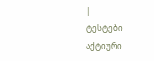|
ტესტები
აქტიური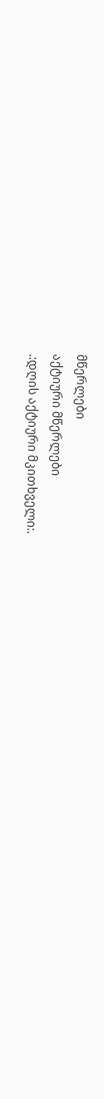მწერლები
აქტიური მწერლები
.:დღის აქტიური მკითხველი:.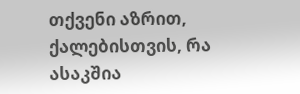თქვენი აზრით, ქალებისთვის, რა ასაკშია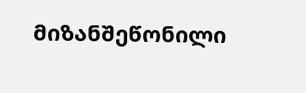მიზანშეწონილი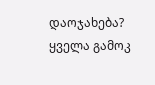დაოჯახება?
ყველა გამოკ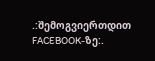.:შემოგვიერთდით FACEBOOK-ზე:.